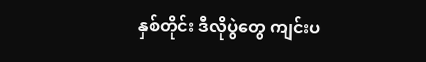နှစ်တိုင်း ဒီလိုပွဲတွေ ကျင်းပ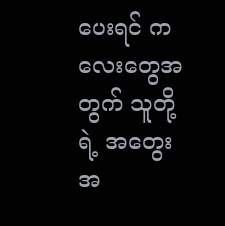ပေးရင် ကလေးတွေအတွက် သူတို့ရဲ့ အတွေးအ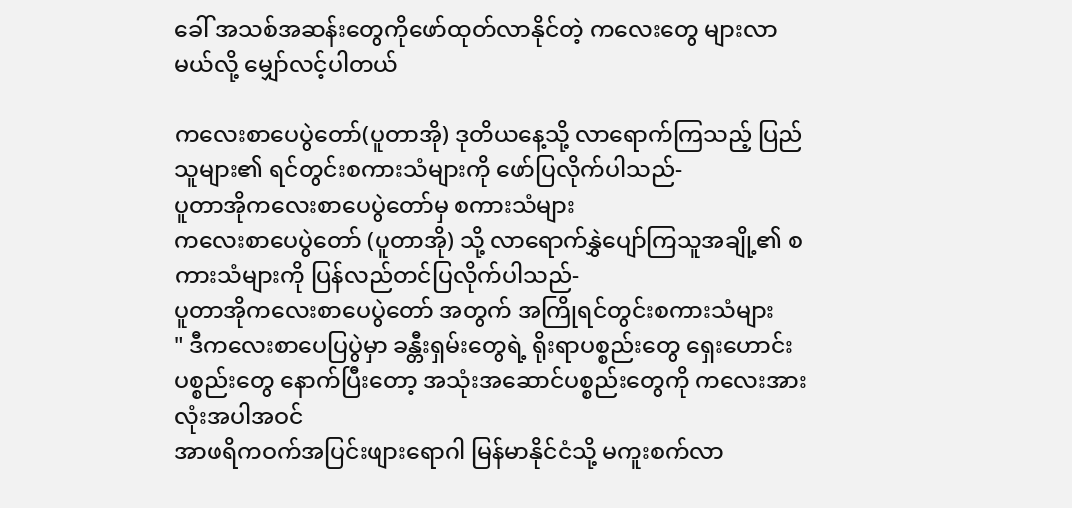ခေါ် အသစ်အဆန်းတွေကိုဖော်ထုတ်လာနိုင်တဲ့ ကလေးတွေ များလာမယ်လို့ မျှော်လင့်ပါတယ်

ကလေးစာပေပွဲတော်(ပူတာအို) ဒုတိယနေ့သို့ လာရောက်ကြသည့် ပြည်သူများ၏ ရင်တွင်းစကားသံများကို ဖော်ပြလိုက်ပါသည်-
ပူတာအိုကလေးစာပေပွဲတော်မှ စကားသံများ
ကလေးစာပေပွဲတော် (ပူတာအို) သို့ လာရောက်နွှဲပျော်ကြသူအချို့၏ စကားသံများကို ပြန်လည်တင်ပြလိုက်ပါသည်-
ပူတာအိုကလေးစာပေပွဲတော် အတွက် အကြိုရင်တွင်းစကားသံများ
" ဒီကလေးစာပေပြပွဲမှာ ခန္တီးရှမ်းတွေရဲ့ ရိုးရာပစ္စည်းတွေ ရှေးဟောင်းပစ္စည်းတွေ နောက်ပြီးတော့ အသုံးအဆောင်ပစ္စည်းတွေကို ကလေးအားလုံးအပါအဝင်
အာဖရိကဝက်အပြင်းဖျားရောဂါ မြန်မာနိုင်ငံသို့ မကူးစက်လာ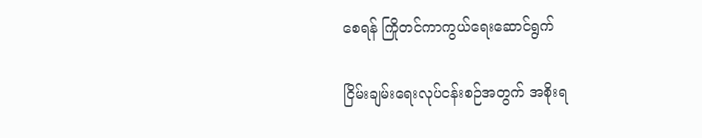စေရန် ကြိုတင်ကာကွယ်ရေးဆောင်ရွက်

ငြိမ်းချမ်းရေးလုပ်ငန်းစဉ်အတွက် အစိုးရ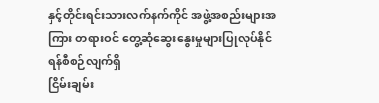နှင့်တိုင်းရင်းသားလက်နက်ကိုင် အဖွဲ့အစည်းများအကြား တရားဝင် တွေ့ဆုံဆွေးနွေးမှုများပြုလုပ်နိုင်ရန်စီစဉ်လျက်ရှိ
ငြိမ်းချမ်း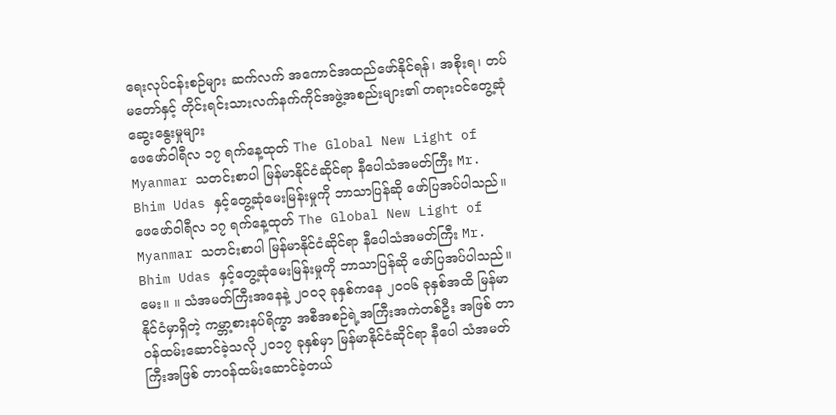ရေးလုပ်ငန်းစဉ်များ ဆက်လက် အကောင်အထည်ဖော်နိုင်ရန်၊ အစိုးရ၊ တပ်မတော်နှင့် တိုင်းရင်းသားလက်နက်ကိုင်အဖွဲ့အစည်းများ၏ တရားဝင်တွေ့ဆုံ ဆွေးနွေးမှုများ
ဖေဖော်ဝါရီလ ၁၇ ရက်နေ့ထုတ် The Global New Light of Myanmar သတင်းစာပါ မြန်မာနိုင်ငံဆိုင်ရာ နီပေါသံအမတ်ကြီး Mr. Bhim Udas နှင့်တွေ့ဆုံမေးမြန်းမှုကို ဘာသာပြန်ဆို ဖော်ပြအပ်ပါသည်။
ဖေဖော်ဝါရီလ ၁၇ ရက်နေ့ထုတ် The Global New Light of Myanmar သတင်းစာပါ မြန်မာနိုင်ငံဆိုင်ရာ နီပေါသံအမတ်ကြီး Mr. Bhim Udas နှင့်တွေ့ဆုံမေးမြန်းမှုကို ဘာသာပြန်ဆို ဖော်ပြအပ်ပါသည်။ မေး။ ။ သံအမတ်ကြီးအနေနဲ့ ၂၀ဝ၃ ခုနှစ်ကနေ ၂၀ဝ၆ ခုနှစ်အထိ မြန်မာ နိုင်ငံမှာရှိတဲ့ ကမ္ဘာ့စားနပ်ရိက္ခာ အစီအစဉ်ရဲ့အကြီးအကဲတစ်ဦး အဖြစ် တာဝန်ထမ်းဆောင်ခဲ့သလို ၂၀၁၇ ခုနှစ်မှာ မြန်မာနိုင်ငံဆိုင်ရာ နီပေါ သံအမတ်ကြီးအဖြစ် တာဝန်ထမ်းဆောင်ခဲ့တယ်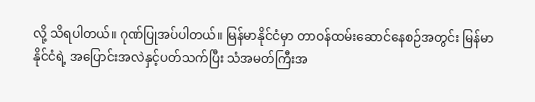လို့ သိရပါတယ်။ ဂုဏ်ပြုအပ်ပါတယ်။ မြန်မာနိုင်ငံမှာ တာဝန်ထမ်းဆောင်နေစဉ်အတွင်း မြန်မာနိုင်ငံရဲ့ အပြောင်းအလဲနှင့်ပတ်သက်ပြီး သံအမတ်ကြီးအ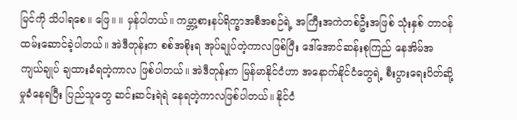မြင်ကို သိပါရစေ။ ဖြေ။ ။ မှန်ပါတယ်။ ကမ္ဘာ့စားနပ်ရိက္ခာအစီအစဉ်ရဲ့ အကြီးအကဲတစ်ဦးအဖြစ် သုံးနှစ် တာဝန်ထမ်းဆောင်ခဲ့ပါတယ်။ အဲဒီတုန်းက စစ်အစိုးရ အုပ်ချုပ်တဲ့ကာလဖြစ်ပြီး ဒေါ်အောင်ဆန်းစုကြည် နေအိမ်အကျယ်ချုပ် ချထားခံရတဲ့ကာလ ဖြစ်ပါတယ်။ အဲဒီတုန်းက မြန်မာနိုင်ငံဟာ အနောက်နိုင်ငံတွေရဲ့ စီးပွားရေးပိတ်ဆို့မှုခံနေရပြီး ပြည်သူတွေ ဆင်းဆင်းရဲရဲ နေရတဲ့ကာလဖြစ်ပါတယ်။ နိုင်ငံ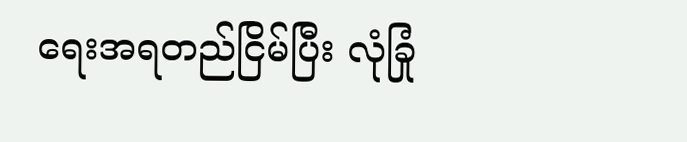ရေးအရတည်ငြိမ်ပြီး လုံခြုံ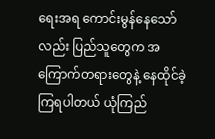ရေးအရ ကောင်းမွန်နေသော်လည်း ပြည်သူတွေက အကြောက်တရားတွေနဲ့ နေထိုင်ခဲ့ကြရပါတယ် ယုံကြည်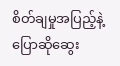စိတ်ချမှုအပြည့်နဲ့ ပြောဆိုဆွေး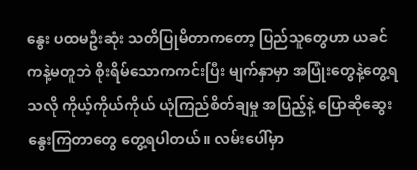နွေး ပထမဦးဆုံး သတိပြုမိတာကတော့ ပြည်သူတွေဟာ ယခင်ကနဲ့မတူဘဲ စိုးရိမ်သောကကင်းပြီး မျက်နှာမှာ အပြုံးတွေနဲ့တွေ့ရသလို ကိုယ့်ကိုယ်ကိုယ် ယုံကြည်စိတ်ချမှု အပြည့်နဲ့ ပြောဆိုဆွေးနွေးကြတာတွေ တွေ့ရပါတယ်။ လမ်းပေါ်မှာ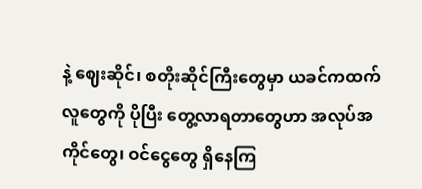နဲ့ ဈေးဆိုင်၊ စတိုးဆိုင်ကြီးတွေမှာ ယခင်ကထက် လူတွေကို ပိုပြီး တွေ့လာရတာတွေဟာ အလုပ်အကိုင်တွေ၊ ဝင်ငွေတွေ ရှိနေကြ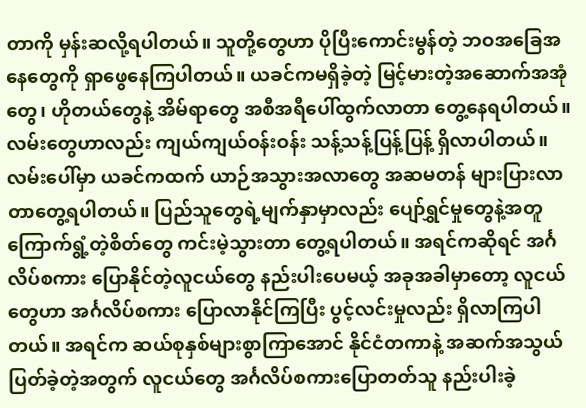တာကို မှန်းဆလို့ရပါတယ်။ သူတို့တွေဟာ ပိုပြီးကောင်းမွန်တဲ့ ဘဝအခြေအနေတွေကို ရှာဖွေနေကြပါတယ်။ ယခင်ကမရှိခဲ့တဲ့ မြင့်မားတဲ့အဆောက်အအုံတွေ၊ ဟိုတယ်တွေနဲ့ အိမ်ရာတွေ အစီအရီပေါ်ထွက်လာတာ တွေ့နေရပါတယ်။ လမ်းတွေဟာလည်း ကျယ်ကျယ်ဝန်းဝန်း သန့်သန့်ပြန့်ပြန့် ရှိလာပါတယ်။ လမ်းပေါ်မှာ ယခင်ကထက် ယာဉ်အသွားအလာတွေ အဆမတန် များပြားလာတာတွေ့ရပါတယ်။ ပြည်သူတွေရဲ့မျက်နှာမှာလည်း ပျော်ရွှင်မှုတွေနဲ့အတူ ကြောက်ရွံ့တဲ့စိတ်တွေ ကင်းမဲ့သွားတာ တွေ့ရပါတယ်။ အရင်ကဆိုရင် အင်္ဂလိပ်စကား ပြောနိုင်တဲ့လူငယ်တွေ နည်းပါးပေမယ့် အခုအခါမှာတော့ လူငယ်တွေဟာ အင်္ဂလိပ်စကား ပြောလာနိုင်ကြပြီး ပွင့်လင်းမှုလည်း ရှိလာကြပါတယ်။ အရင်က ဆယ်စုနှစ်များစွာကြာအောင် နိုင်ငံတကာနဲ့ အဆက်အသွယ် ပြတ်ခဲ့တဲ့အတွက် လူငယ်တွေ အင်္ဂလိပ်စကားပြောတတ်သူ နည်းပါးခဲ့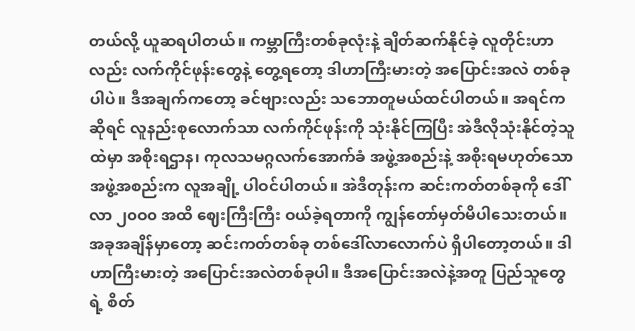တယ်လို့ ယူဆရပါတယ်။ ကမ္ဘာကြီးတစ်ခုလုံးနဲ့ ချိတ်ဆက်နိုင်ခဲ့ လူတိုင်းဟာလည်း လက်ကိုင်ဖုန်းတွေနဲ့ တွေ့ရတော့ ဒါဟာကြီးမားတဲ့ အပြောင်းအလဲ တစ်ခုပါပဲ။ ဒီအချက်ကတော့ ခင်ဗျားလည်း သဘောတူမယ်ထင်ပါတယ်။ အရင်ကဆိုရင် လူနည်းစုလောက်သာ လက်ကိုင်ဖုန်းကို သုံးနိုင်ကြပြီး အဲဒီလိုသုံးနိုင်တဲ့သူထဲမှာ အစိုးရဌာန၊ ကုလသမဂ္ဂလက်အောက်ခံ အဖွဲ့အစည်းနဲ့ အစိုးရမဟုတ်သော အဖွဲ့အစည်းက လူအချို့ ပါဝင်ပါတယ်။ အဲဒီတုန်းက ဆင်းကတ်တစ်ခုကို ဒေါ်လာ ၂၀ဝ၀ အထိ ဈေးကြီးကြီး ဝယ်ခဲ့ရတာကို ကျွန်တော်မှတ်မိပါသေးတယ်။ အခုအချိန်မှာတော့ ဆင်းကတ်တစ်ခု တစ်ဒေါ်လာလောက်ပဲ ရှိပါတော့တယ်။ ဒါဟာကြီးမားတဲ့ အပြောင်းအလဲတစ်ခုပါ။ ဒီအပြောင်းအလဲနဲ့အတူ ပြည်သူတွေရဲ့ စိတ်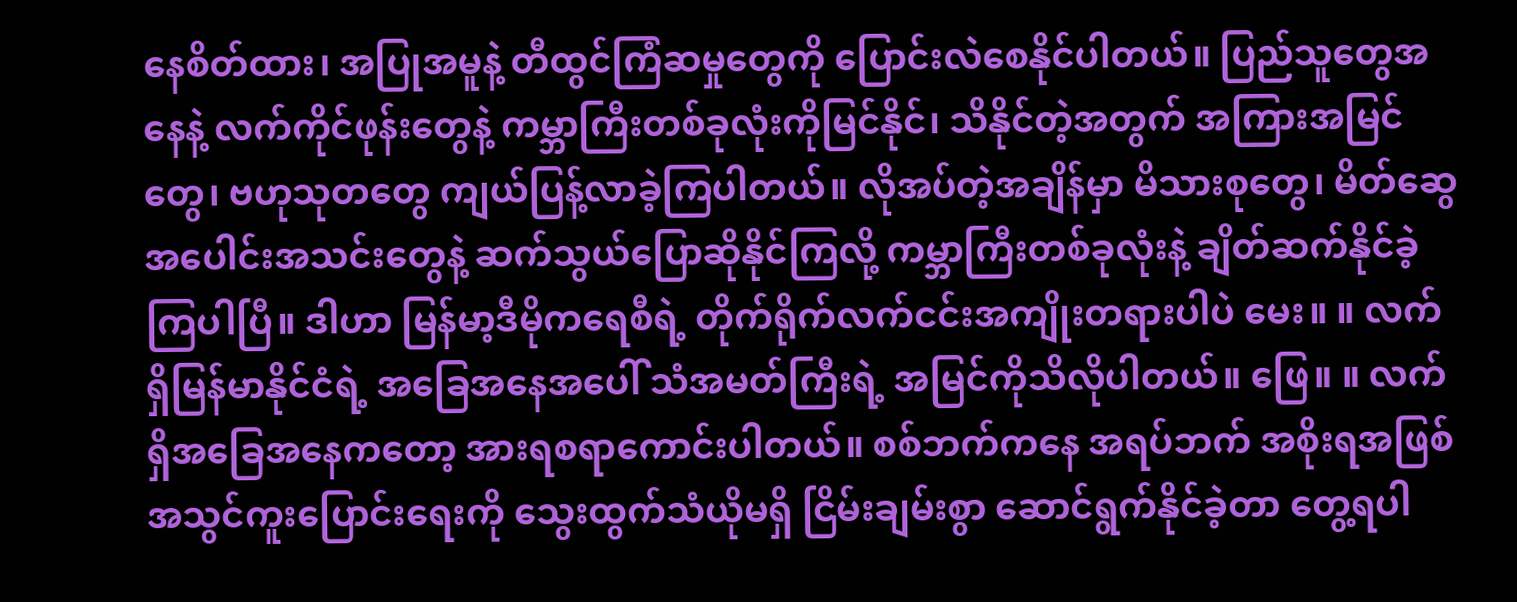နေစိတ်ထား၊ အပြုအမူနဲ့ တီထွင်ကြံဆမှုတွေကို ပြောင်းလဲစေနိုင်ပါတယ်။ ပြည်သူတွေအနေနဲ့ လက်ကိုင်ဖုန်းတွေနဲ့ ကမ္ဘာကြီးတစ်ခုလုံးကိုမြင်နိုင်၊ သိနိုင်တဲ့အတွက် အကြားအမြင်တွေ၊ ဗဟုသုတတွေ ကျယ်ပြန့်လာခဲ့ကြပါတယ်။ လိုအပ်တဲ့အချိန်မှာ မိသားစုတွေ၊ မိတ်ဆွေအပေါင်းအသင်းတွေနဲ့ ဆက်သွယ်ပြောဆိုနိုင်ကြလို့ ကမ္ဘာကြီးတစ်ခုလုံးနဲ့ ချိတ်ဆက်နိုင်ခဲ့ကြပါပြီ။ ဒါဟာ မြန်မာ့ဒီမိုကရေစီရဲ့ တိုက်ရိုက်လက်ငင်းအကျိုးတရားပါပဲ မေး။ ။ လက်ရှိမြန်မာနိုင်ငံရဲ့ အခြေအနေအပေါ် သံအမတ်ကြီးရဲ့ အမြင်ကိုသိလိုပါတယ်။ ဖြေ။ ။ လက်ရှိအခြေအနေကတော့ အားရစရာကောင်းပါတယ်။ စစ်ဘက်ကနေ အရပ်ဘက် အစိုးရအဖြစ် အသွင်ကူးပြောင်းရေးကို သွေးထွက်သံယိုမရှိ ငြိမ်းချမ်းစွာ ဆောင်ရွက်နိုင်ခဲ့တာ တွေ့ရပါ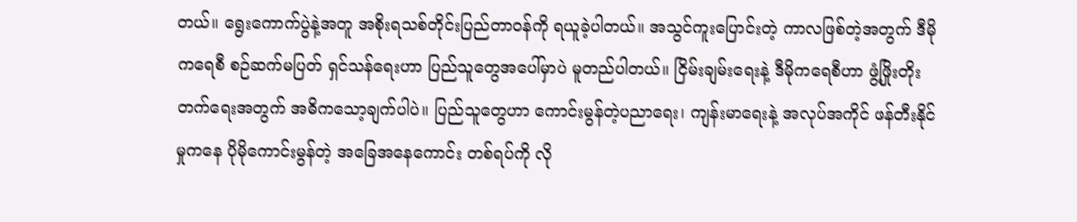တယ်။ ရွေးကောက်ပွဲနဲ့အတူ အစိုးရသစ်တိုင်းပြည်တာဝန်ကို ရယူခဲ့ပါတယ်။ အသွင်ကူးပြောင်းတဲ့ ကာလဖြစ်တဲ့အတွက် ဒီမိုကရေစီ စဉ်ဆက်မပြတ် ရှင်သန်ရေးဟာ ပြည်သူတွေအပေါ်မှာပဲ မူတည်ပါတယ်။ ငြိမ်းချမ်းရေးနဲ့ ဒီမိုကရေစီဟာ ဖွံ့ဖြိုးတိုးတက်ရေးအတွက် အဓိကသော့ချက်ပါပဲ။ ပြည်သူတွေဟာ ကောင်းမွန်တဲ့ပညာရေး၊ ကျန်းမာရေးနဲ့ အလုပ်အကိုင် ဖန်တီးနိုင်မှုကနေ ပိုမိုကောင်းမွန်တဲ့ အခြေအနေကောင်း တစ်ရပ်ကို လို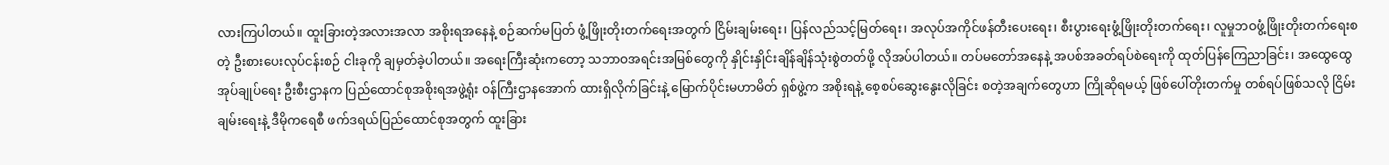လားကြပါတယ်။ ထူးခြားတဲ့အလားအလာ အစိုးရအနေနဲ့ စဉ်ဆက်မပြတ် ဖွံ့ဖြိုးတိုးတက်ရေးအတွက် ငြိမ်းချမ်းရေး၊ ပြန်လည်သင့်မြတ်ရေး၊ အလုပ်အကိုင်ဖန်တီးပေးရေး၊ စီးပွားရေးဖွံ့ဖြိုးတိုးတက်ရေး၊ လူမှုဘဝဖွံ့ဖြိုးတိုးတက်ရေးစတဲ့ ဦးစားပေးလုပ်ငန်းစဉ် ငါးခုကို ချမှတ်ခဲ့ပါတယ်။ အရေးကြီးဆုံးကတော့ သဘာဝအရင်းအမြစ်တွေကို နှိုင်းနှိုင်းချိန်ချိန်သုံးစွဲတတ်ဖို့ လိုအပ်ပါတယ်။ တပ်မတော်အနေနဲ့ အပစ်အခတ်ရပ်စဲရေးကို ထုတ်ပြန်ကြေညာခြင်း၊ အထွေထွေအုပ်ချုပ်ရေး ဦးစီးဌာနက ပြည်ထောင်စုအစိုးရအဖွဲ့ရုံး ဝန်ကြီးဌာနအောက် ထားရှိလိုက်ခြင်းနဲ့ မြောက်ပိုင်းမဟာမိတ် ရှစ်ဖွဲ့က အစိုးရနဲ့ စေ့စပ်ဆွေးနွေးလိုခြင်း စတဲ့အချက်တွေဟာ ကြိုဆိုရမယ့် ဖြစ်ပေါ်တိုးတက်မှု တစ်ရပ်ဖြစ်သလို ငြိမ်းချမ်းရေးနဲ့ ဒီမိုကရေစီ ဖက်ဒရယ်ပြည်ထောင်စုအတွက် ထူးခြား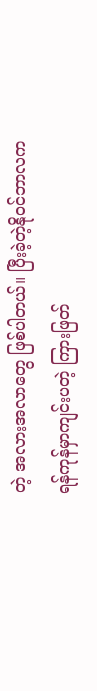တဲ့ အလားအလာတွေ ဖြစ်ပါတယ်။ ပြီးခဲ့တဲ့နိုဝင်ဘာလက ရန်ကုန်မှာကျင်းပတဲ့ ကြားဖြတ်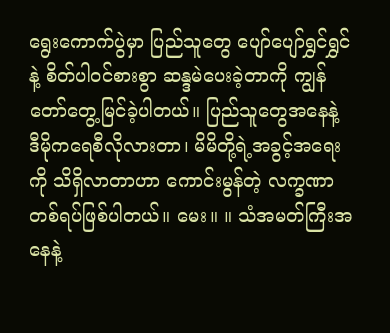ရွေးကောက်ပွဲမှာ ပြည်သူတွေ ပျော်ပျော်ရွှင်ရွှင်နဲ့ စိတ်ပါဝင်စားစွာ ဆန္ဒမဲပေးခဲ့တာကို ကျွန်တော်တွေ့မြင်ခဲ့ပါတယ်။ ပြည်သူတွေအနေနဲ့ ဒီမိုကရေစီလိုလားတာ၊ မိမိတို့ရဲ့အခွင့်အရေးကို သိရှိလာတာဟာ ကောင်းမွန်တဲ့ လက္ခဏာတစ်ရပ်ဖြစ်ပါတယ်။ မေး။ ။ သံအမတ်ကြီးအနေနဲ့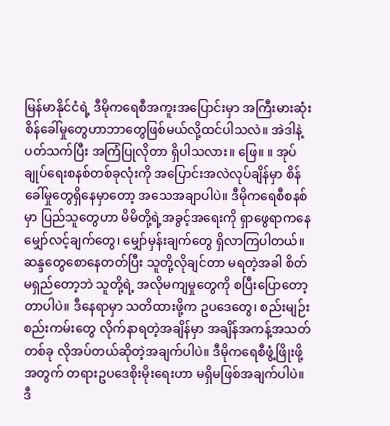မြန်မာနိုင်ငံရဲ့ ဒီမိုကရေစီအကူးအပြောင်းမှာ အကြီးမားဆုံး စိန်ခေါ်မှုတွေဟာဘာတွေဖြစ်မယ်လို့ထင်ပါသလဲ။ အဲဒါနဲ့ပတ်သက်ပြီး အကြံပြုလိုတာ ရှိပါသလား။ ဖြေ။ ။ အုပ်ချုပ်ရေးစနစ်တစ်ခုလုံးကို အပြောင်းအလဲလုပ်ချိန်မှာ စိန်ခေါ်မှုတွေရှိနေမှာတော့ အသေအချာပါပဲ။ ဒီမိုကရေစီစနစ်မှာ ပြည်သူတွေဟာ မိမိတို့ရဲ့အခွင့်အရေးကို ရှာဖွေရာကနေ မျှော်လင့်ချက်တွေ၊ မျှော်မှန်းချက်တွေ ရှိလာကြပါတယ်။ ဆန္ဒတွေစောနေတတ်ပြီး သူတို့လိုချင်တာ မရတဲ့အခါ စိတ်မရှည်တော့ဘဲ သူတို့ရဲ့ အလိုမကျမှုတွေကို စပြီးပြောတော့တာပါပဲ။ ဒီနေရာမှာ သတိထားဖို့က ဥပဒေတွေ၊ စည်းမျဉ်းစည်းကမ်းတွေ လိုက်နာရတဲ့အချိန်မှာ အချိန်အကန့်အသတ်တစ်ခု လိုအပ်တယ်ဆိုတဲ့အချက်ပါပဲ။ ဒီမိုကရေစီဖွံ့ဖြိုးဖို့အတွက် တရားဥပဒေစိုးမိုးရေးဟာ မရှိမဖြစ်အချက်ပါပဲ။ ဒီ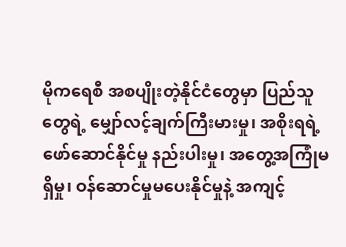မိုကရေစီ အစပျိုးတဲ့နိုင်ငံတွေမှာ ပြည်သူတွေရဲ့ မျှော်လင့်ချက်ကြီးမားမှု၊ အစိုးရရဲ့ ဖော်ဆောင်နိုင်မှု နည်းပါးမှု၊ အတွေ့အကြုံမရှိမှု၊ ဝန်ဆောင်မှုမပေးနိုင်မှုနဲ့ အကျင့်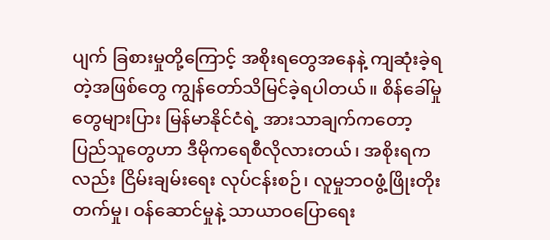ပျက် ခြစားမှုတို့ကြောင့် အစိုးရတွေအနေနဲ့ ကျဆုံးခဲ့ရတဲ့အဖြစ်တွေ ကျွန်တော်သိမြင်ခဲ့ရပါတယ်။ စိန်ခေါ်မှုတွေများပြား မြန်မာနိုင်ငံရဲ့ အားသာချက်ကတော့ ပြည်သူတွေဟာ ဒီမိုကရေစီလိုလားတယ်၊ အစိုးရကလည်း ငြိမ်းချမ်းရေး လုပ်ငန်းစဉ်၊ လူမှုဘဝဖွံ့ဖြိုးတိုးတက်မှု၊ ဝန်ဆောင်မှုနဲ့ သာယာဝပြောရေး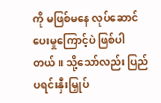ကို မဖြစ်မနေ လုပ်ဆောင်ပေးမှုကြောင့်ပဲ ဖြစ်ပါတယ်။ သို့သော်လည်း ပြည်ပရင်းနှီးမြှုပ်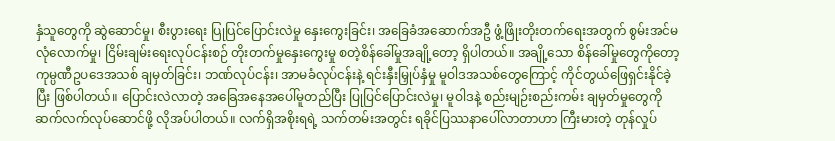နှံသူတွေကို ဆွဲဆောင်မှု၊ စီးပွားရေး ပြုပြင်ပြောင်းလဲမှု နှေးကွေးခြင်း၊ အခြေခံအဆောက်အဦ ဖွံ့ဖြိုးတိုးတက်ရေးအတွက် စွမ်းအင်မလုံလောက်မှု၊ ငြိမ်းချမ်းရေးလုပ်ငန်းစဉ် တိုးတက်မှုနှေးကွေးမှု စတဲ့စိန်ခေါ်မှုအချို့တော့ ရှိပါတယ်။ အချို့သော စိန်ခေါ်မှုတွေကိုတော့ ကုမ္ပဏီဥပဒေအသစ် ချမှတ်ခြင်း၊ ဘဏ်လုပ်ငန်း၊ အာမခံလုပ်ငန်းနဲ့ ရင်းနှီးမြှုပ်နှံမှု မူဝါဒအသစ်တွေကြောင့် ကိုင်တွယ်ဖြေရှင်းနိုင်ခဲ့ပြီး ဖြစ်ပါတယ်။ ပြောင်းလဲလာတဲ့ အခြေအနေအပေါ်မူတည်ပြီး ပြုပြင်ပြောင်းလဲမှု၊ မူဝါဒနဲ့ စည်းမျဉ်းစည်းကမ်း ချမှတ်မှုတွေကို ဆက်လက်လုပ်ဆောင်ဖို့ လိုအပ်ပါတယ်။ လက်ရှိအစိုးရရဲ့ သက်တမ်းအတွင်း ရခိုင်ပြဿနာပေါ်လာတာဟာ ကြီးမားတဲ့ တုန်လှုပ်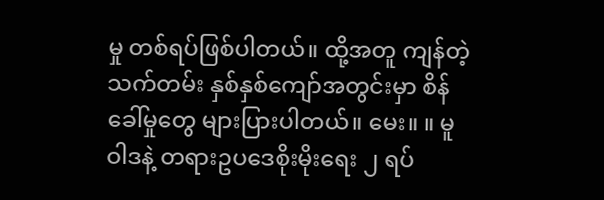မှု တစ်ရပ်ဖြစ်ပါတယ်။ ထို့အတူ ကျန်တဲ့သက်တမ်း နှစ်နှစ်ကျော်အတွင်းမှာ စိန်ခေါ်မှုတွေ များပြားပါတယ်။ မေး။ ။ မူဝါဒနဲ့ တရားဥပဒေစိုးမိုးရေး ၂ ရပ်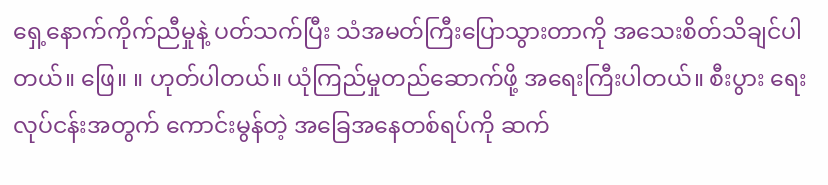ရှေ့နောက်ကိုက်ညီမှုနဲ့ ပတ်သက်ပြီး သံအမတ်ကြီးပြောသွားတာကို အသေးစိတ်သိချင်ပါတယ်။ ဖြေ။ ။ ဟုတ်ပါတယ်။ ယုံကြည်မှုတည်ဆောက်ဖို့ အရေးကြီးပါတယ်။ စီးပွား ရေးလုပ်ငန်းအတွက် ကောင်းမွန်တဲ့ အခြေအနေတစ်ရပ်ကို ဆက်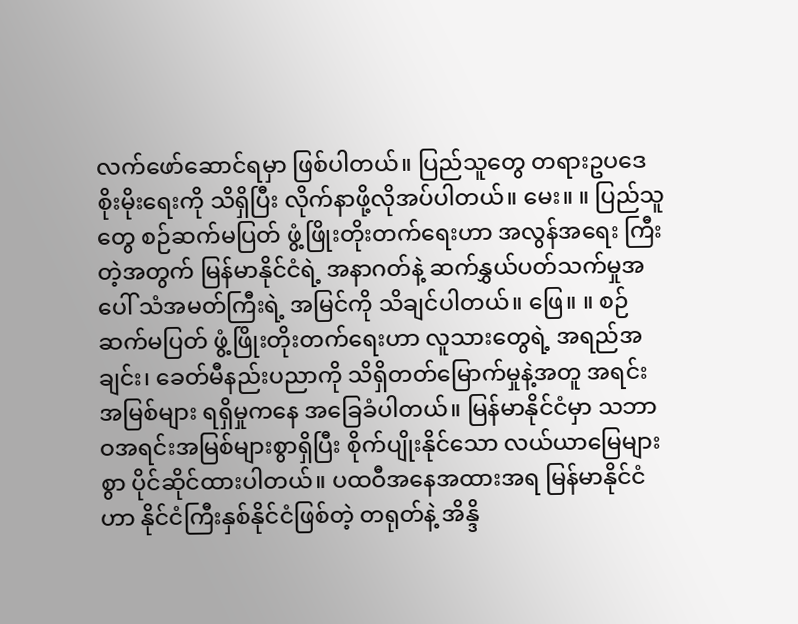လက်ဖော်ဆောင်ရမှာ ဖြစ်ပါတယ်။ ပြည်သူတွေ တရားဥပဒေစိုးမိုးရေးကို သိရှိပြီး လိုက်နာဖို့လိုအပ်ပါတယ်။ မေး။ ။ ပြည်သူတွေ စဉ်ဆက်မပြတ် ဖွံ့ဖြိုးတိုးတက်ရေးဟာ အလွန်အရေး ကြီးတဲ့အတွက် မြန်မာနိုင်ငံရဲ့ အနာဂတ်နဲ့ ဆက်နွှယ်ပတ်သက်မှုအပေါ် သံအမတ်ကြီးရဲ့ အမြင်ကို သိချင်ပါတယ်။ ဖြေ။ ။ စဉ်ဆက်မပြတ် ဖွံ့ဖြိုးတိုးတက်ရေးဟာ လူသားတွေရဲ့ အရည်အချင်း၊ ခေတ်မီနည်းပညာကို သိရှိတတ်မြောက်မှုနဲ့အတူ အရင်းအမြစ်များ ရရှိမှုကနေ အခြေခံပါတယ်။ မြန်မာနိုင်ငံမှာ သဘာဝအရင်းအမြစ်များစွာရှိပြီး စိုက်ပျိုးနိုင်သော လယ်ယာမြေများစွာ ပိုင်ဆိုင်ထားပါတယ်။ ပထဝီအနေအထားအရ မြန်မာနိုင်ငံဟာ နိုင်ငံကြီးနှစ်နိုင်ငံဖြစ်တဲ့ တရုတ်နဲ့ အိန္ဒိ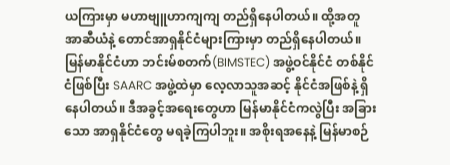ယကြားမှာ မဟာဗျူဟာကျကျ တည်ရှိနေပါတယ်။ ထို့အတူ အာဆီယံနဲ့ တောင်အာရှနိုင်ငံများကြားမှာ တည်ရှိနေပါတယ်။ မြန်မာနိုင်ငံဟာ ဘင်းမ်စတက်(BIMSTEC) အဖွဲ့ဝင်နိုင်ငံ တစ်နိုင်ငံဖြစ်ပြီး SAARC အဖွဲ့ထဲမှာ လေ့လာသူအဆင့် နိုင်ငံအဖြစ်နဲ့ ရှိနေပါတယ်။ ဒီအခွင့်အရေးတွေဟာ မြန်မာနိုင်ငံကလွဲပြီး အခြားသော အာရှနိုင်ငံတွေ မရခဲ့ကြပါဘူး။ အစိုးရအနေနဲ့ မြန်မာစဉ်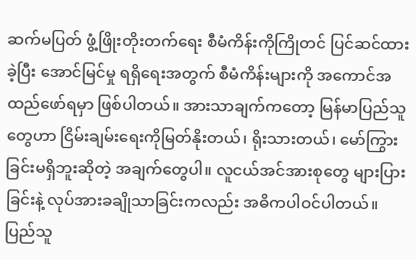ဆက်မပြတ် ဖွံ့ဖြိုးတိုးတက်ရေး စီမံကိန်းကိုကြိုတင် ပြင်ဆင်ထားခဲ့ပြီး အောင်မြင်မှု ရရှိရေးအတွက် စီမံကိန်းများကို အကောင်အထည်ဖော်ရမှာ ဖြစ်ပါတယ်။ အားသာချက်ကတော့ မြန်မာပြည်သူတွေဟာ ငြိမ်းချမ်းရေးကိုမြတ်နိုးတယ်၊ ရိုးသားတယ်၊ မော်ကြွားခြင်းမရှိဘူးဆိုတဲ့ အချက်တွေပါ။ လူငယ်အင်အားစုတွေ များပြားခြင်းနဲ့ လုပ်အားခချိုသာခြင်းကလည်း အဓိကပါဝင်ပါတယ်။ ပြည်သူ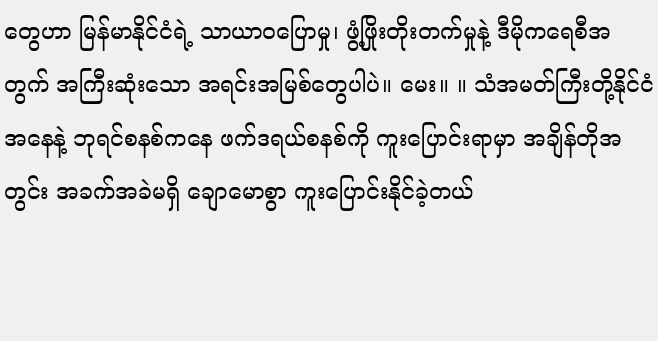တွေဟာ မြန်မာနိုင်ငံရဲ့ သာယာဝပြောမှု၊ ဖွံ့ဖြိုးတိုးတက်မှုနဲ့ ဒီမိုကရေစီအတွက် အကြီးဆုံးသော အရင်းအမြစ်တွေပါပဲ။ မေး။ ။ သံအမတ်ကြီးတို့နိုင်ငံအနေနဲ့ ဘုရင်စနစ်ကနေ ဖက်ဒရယ်စနစ်ကို ကူးပြောင်းရာမှာ အချိန်တိုအတွင်း အခက်အခဲမရှိ ချောမောစွာ ကူးပြောင်းနိုင်ခဲ့တယ်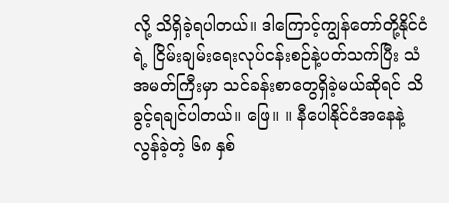လို့ သိရှိခဲ့ရပါတယ်။ ဒါကြောင့်ကျွန်တော်တို့နိုင်ငံရဲ့ ငြိမ်းချမ်းရေးလုပ်ငန်းစဉ်နဲ့ပတ်သက်ပြီး သံအမတ်ကြီးမှာ သင်ခန်းစာတွေရှိခဲ့မယ်ဆိုရင် သိခွင့်ရချင်ပါတယ်။ ဖြေ။ ။ နီပေါနိုင်ငံအနေနဲ့ လွန်ခဲ့တဲ့ ၆၈ နှစ်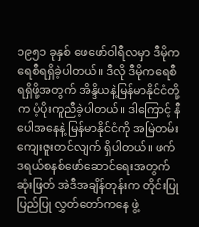၁၉၅၁ ခုနှစ် ဖေဖော်ဝါရီလမှာ ဒီမိုကရေစီရရှိခဲ့ပါတယ်။ ဒီလို ဒီမိုကရေစီရရှိဖို့အတွက် အိန္ဒိယနဲ့မြန်မာနိုင်ငံတို့က ပံ့ပိုးကူညီခဲ့ပါတယ်။ ဒါကြောင့် နီပေါအနေနဲ့ မြန်မာနိုင်ငံကို အမြဲတမ်းကျေးဇူးတင်လျက် ရှိပါတယ်။ ဖက်ဒရယ်စနစ်ဖော်ဆောင်ရေးအတွက် ဆုံးဖြတ် အဲဒီအချိန်တုန်းက တိုင်းပြုပြည်ပြု လွှတ်တော်ကနေ ဖွဲ့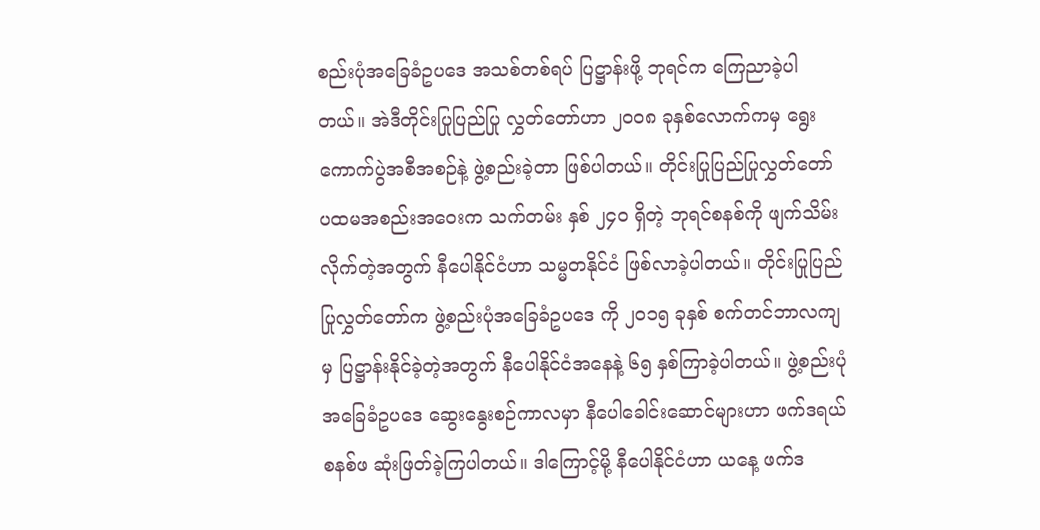စည်းပုံအခြေခံဥပဒေ အသစ်တစ်ရပ် ပြဋ္ဌာန်းဖို့ ဘုရင်က ကြေညာခဲ့ပါတယ်။ အဲဒီတိုင်းပြုပြည်ပြု လွှတ်တော်ဟာ ၂၀ဝ၈ ခုနှစ်လောက်ကမှ ရွေးကောက်ပွဲအစီအစဉ်နဲ့ ဖွဲ့စည်းခဲ့တာ ဖြစ်ပါတယ်။ တိုင်းပြုပြည်ပြုလွှတ်တော် ပထမအစည်းအဝေးက သက်တမ်း နှစ် ၂၄၀ ရှိတဲ့ ဘုရင်စနစ်ကို ဖျက်သိမ်းလိုက်တဲ့အတွက် နီပေါနိုင်ငံဟာ သမ္မတနိုင်ငံ ဖြစ်လာခဲ့ပါတယ်။ တိုင်းပြုပြည်ပြုလွှတ်တော်က ဖွဲ့စည်းပုံအခြေခံဥပဒေ ကို ၂၀၁၅ ခုနှစ် စက်တင်ဘာလကျမှ ပြဋ္ဌာန်းနိုင်ခဲ့တဲ့အတွက် နီပေါနိုင်ငံအနေနဲ့ ၆၅ နှစ်ကြာခဲ့ပါတယ်။ ဖွဲ့စည်းပုံအခြေခံဥပဒေ ဆွေးနွေးစဉ်ကာလမှာ နီပေါခေါင်းဆောင်များဟာ ဖက်ဒရယ်စနစ်ဖ ဆုံးဖြတ်ခဲ့ကြပါတယ်။ ဒါကြောင့်မို့ နီပေါနိုင်ငံဟာ ယနေ့ ဖက်ဒ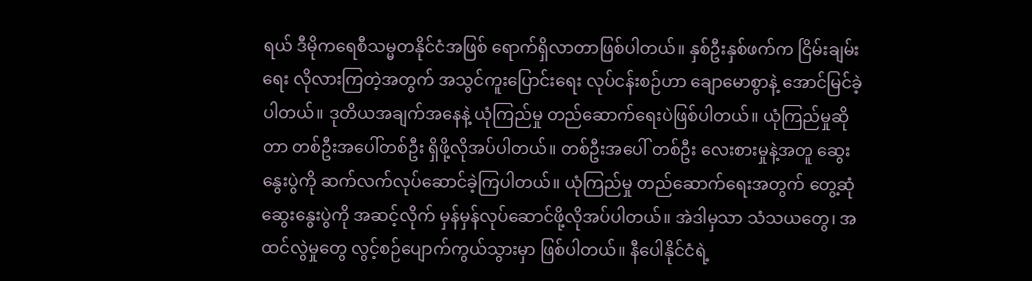ရယ် ဒီမိုကရေစီသမ္မတနိုင်ငံအဖြစ် ရောက်ရှိလာတာဖြစ်ပါတယ်။ နှစ်ဦးနှစ်ဖက်က ငြိမ်းချမ်းရေး လိုလားကြတဲ့အတွက် အသွင်ကူးပြောင်းရေး လုပ်ငန်းစဉ်ဟာ ချောမောစွာနဲ့ အောင်မြင်ခဲ့ပါတယ်။ ဒုတိယအချက်အနေနဲ့ ယုံကြည်မှု တည်ဆောက်ရေးပဲဖြစ်ပါတယ်။ ယုံကြည်မှုဆိုတာ တစ်ဦးအပေါ်တစ်ဦး ရှိဖို့လိုအပ်ပါတယ်။ တစ်ဦးအပေါ် တစ်ဦး လေးစားမှုနဲ့အတူ ဆွေးနွေးပွဲကို ဆက်လက်လုပ်ဆောင်ခဲ့ကြပါတယ်။ ယုံကြည်မှု တည်ဆောက်ရေးအတွက် တွေ့ဆုံဆွေးနွေးပွဲကို အဆင့်လိုက် မှန်မှန်လုပ်ဆောင်ဖို့လိုအပ်ပါတယ်။ အဲဒါမှသာ သံသယတွေ၊ အထင်လွဲမှုတွေ လွင့်စဉ်ပျောက်ကွယ်သွားမှာ ဖြစ်ပါတယ်။ နီပေါနိုင်ငံရဲ့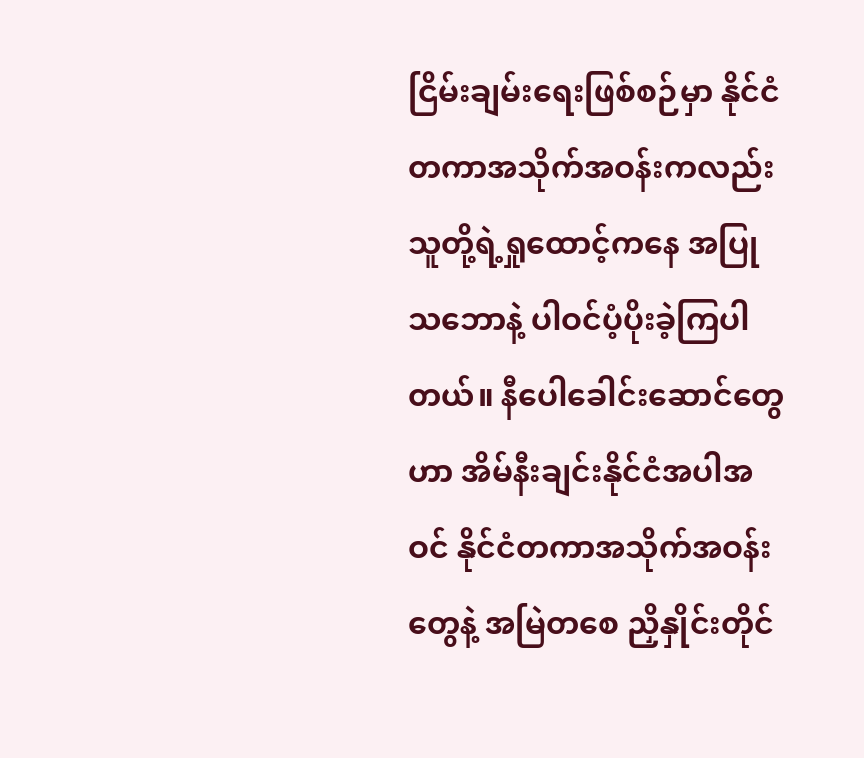ငြိမ်းချမ်းရေးဖြစ်စဉ်မှာ နိုင်ငံတကာအသိုက်အဝန်းကလည်း သူတို့ရဲ့ရှုထောင့်ကနေ အပြုသဘောနဲ့ ပါဝင်ပံ့ပိုးခဲ့ကြပါတယ်။ နီပေါခေါင်းဆောင်တွေဟာ အိမ်နီးချင်းနိုင်ငံအပါအဝင် နိုင်ငံတကာအသိုက်အဝန်းတွေနဲ့ အမြဲတစေ ညှိနှိုင်းတိုင်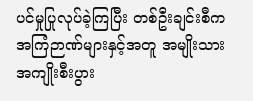ပင်မှုပြုလုပ်ခဲ့ကြပြီး တစ်ဦးချင်းစီက အကြံဉာဏ်များနှင့်အတူ အမျိုးသား အကျိုးစီးပွား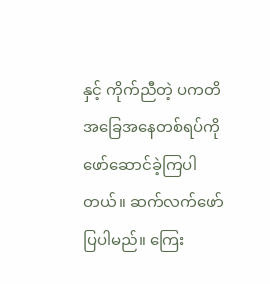နှင့် ကိုက်ညီတဲ့ ပကတိ အခြေအနေတစ်ရပ်ကို ဖော်ဆောင်ခဲ့ကြပါတယ်။ ဆက်လက်ဖော်ပြပါမည်။ ကြေး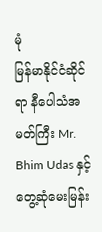မုံ
မြန်မာနိုင်ငံဆိုင်ရာ နီပေါသံအမတ်ကြီး Mr. Bhim Udas နှင့် တွေ့ဆုံမေးမြန်း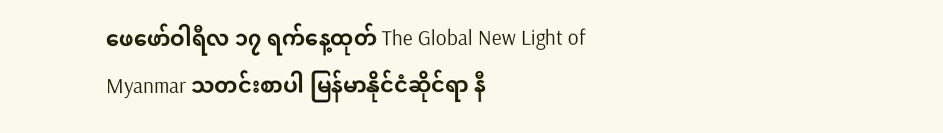ဖေဖော်ဝါရီလ ၁၇ ရက်နေ့ထုတ် The Global New Light of Myanmar သတင်းစာပါ မြန်မာနိုင်ငံဆိုင်ရာ နီ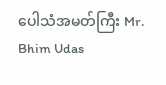ပေါသံအမတ်ကြီး Mr. Bhim Udas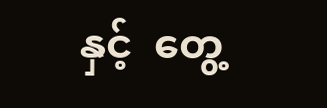နှင့်  တွေ့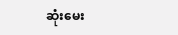ဆုံးမေး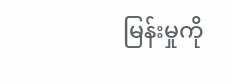မြန်းမှုကို